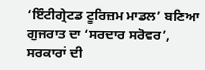‘ਇੰਟੀਗ੍ਰੇਟਡ ਟੂਰਿਜ਼ਮ ਮਾਡਲ’ ਬਣਿਆ ਗੁਜਰਾਤ ਦਾ ‘ਸਰਦਾਰ ਸਰੋਵਰ’, ਸਰਕਾਰਾਂ ਦੀ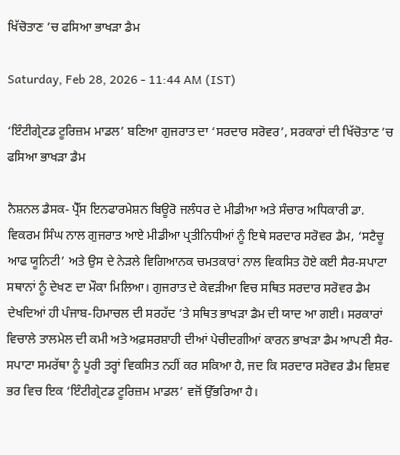ਖਿੱਚੋਤਾਣ ’ਚ ਫਸਿਆ ਭਾਖੜਾ ਡੈਮ

Saturday, Feb 28, 2026 - 11:44 AM (IST)

‘ਇੰਟੀਗ੍ਰੇਟਡ ਟੂਰਿਜ਼ਮ ਮਾਡਲ’ ਬਣਿਆ ਗੁਜਰਾਤ ਦਾ ‘ਸਰਦਾਰ ਸਰੋਵਰ’, ਸਰਕਾਰਾਂ ਦੀ ਖਿੱਚੋਤਾਣ ’ਚ ਫਸਿਆ ਭਾਖੜਾ ਡੈਮ

ਨੈਸ਼ਨਲ ਡੈਸਕ- ਪ੍ਰੈੱਸ ਇਨਫਾਰਮੇਸ਼ਨ ਬਿਊਰੋ ਜਲੰਧਰ ਦੇ ਮੀਡੀਆ ਅਤੇ ਸੰਚਾਰ ਅਧਿਕਾਰੀ ਡਾ. ਵਿਕਰਮ ਸਿੰਘ ਨਾਲ ਗੁਜਰਾਤ ਆਏ ਮੀਡੀਆ ਪ੍ਰਤੀਨਿਧੀਆਂ ਨੂੰ ਇਥੇ ਸਰਦਾਰ ਸਰੋਵਰ ਡੈਮ, ‘ਸਟੈਚੂ ਆਫ ਯੂਨਿਟੀ’ ਅਤੇ ਉਸ ਦੇ ਨੇੜਲੇ ਵਿਗਿਆਨਕ ਚਮਤਕਾਰਾਂ ਨਾਲ ਵਿਕਸਿਤ ਹੋਏ ਕਈ ਸੈਰ-ਸਪਾਟਾ ਸਥਾਨਾਂ ਨੂੰ ਦੇਖਣ ਦਾ ਮੌਕਾ ਮਿਲਿਆ। ਗੁਜਰਾਤ ਦੇ ਕੇਵੜੀਆ ਵਿਚ ਸਥਿਤ ਸਰਦਾਰ ਸਰੋਵਰ ਡੈਮ ਦੇਖਦਿਆਂ ਹੀ ਪੰਜਾਬ-ਹਿਮਾਚਲ ਦੀ ਸਰਹੱਦ ’ਤੇ ਸਥਿਤ ਭਾਖੜਾ ਡੈਮ ਦੀ ਯਾਦ ਆ ਗਈ। ਸਰਕਾਰਾਂ ਵਿਚਾਲੇ ਤਾਲਮੇਲ ਦੀ ਕਮੀ ਅਤੇ ਅਫ਼ਸਰਸ਼ਾਹੀ ਦੀਆਂ ਪੇਚੀਦਗੀਆਂ ਕਾਰਨ ਭਾਖੜਾ ਡੈਮ ਆਪਣੀ ਸੈਰ-ਸਪਾਟਾ ਸਮਰੱਥਾ ਨੂੰ ਪੂਰੀ ਤਰ੍ਹਾਂ ਵਿਕਸਿਤ ਨਹੀਂ ਕਰ ਸਕਿਆ ਹੈ, ਜਦ ਕਿ ਸਰਦਾਰ ਸਰੋਵਰ ਡੈਮ ਵਿਸ਼ਵ ਭਰ ਵਿਚ ਇਕ ‘ਇੰਟੀਗ੍ਰੇਟਡ ਟੂਰਿਜ਼ਮ ਮਾਡਲ’ ਵਜੋਂ ਉੱਭਰਿਆ ਹੈ।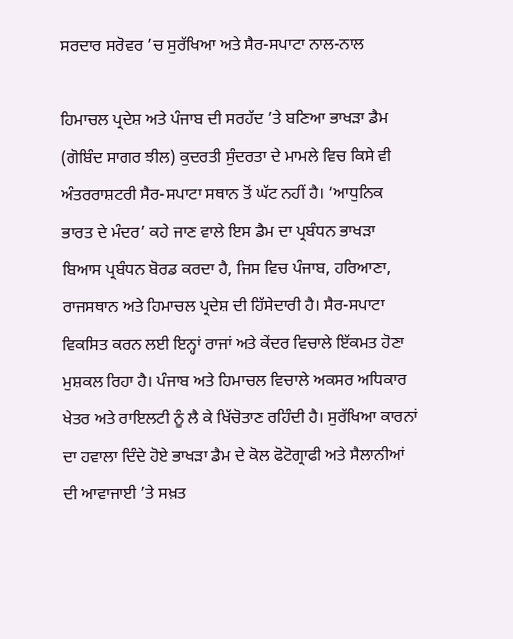ਸਰਦਾਰ ਸਰੋਵਰ ’ਚ ਸੁਰੱਖਿਆ ਅਤੇ ਸੈਰ-ਸਪਾਟਾ ਨਾਲ-ਨਾਲ

ਹਿਮਾਚਲ ਪ੍ਰਦੇਸ਼ ਅਤੇ ਪੰਜਾਬ ਦੀ ਸਰਹੱਦ ’ਤੇ ਬਣਿਆ ਭਾਖੜਾ ਡੈਮ (ਗੋਬਿੰਦ ਸਾਗਰ ਝੀਲ) ਕੁਦਰਤੀ ਸੁੰਦਰਤਾ ਦੇ ਮਾਮਲੇ ਵਿਚ ਕਿਸੇ ਵੀ ਅੰਤਰਰਾਸ਼ਟਰੀ ਸੈਰ-ਸਪਾਟਾ ਸਥਾਨ ਤੋਂ ਘੱਟ ਨਹੀਂ ਹੈ। ‘ਆਧੁਨਿਕ ਭਾਰਤ ਦੇ ਮੰਦਰ’ ਕਹੇ ਜਾਣ ਵਾਲੇ ਇਸ ਡੈਮ ਦਾ ਪ੍ਰਬੰਧਨ ਭਾਖੜਾ ਬਿਆਸ ਪ੍ਰਬੰਧਨ ਬੋਰਡ ਕਰਦਾ ਹੈ, ਜਿਸ ਵਿਚ ਪੰਜਾਬ, ਹਰਿਆਣਾ, ਰਾਜਸਥਾਨ ਅਤੇ ਹਿਮਾਚਲ ਪ੍ਰਦੇਸ਼ ਦੀ ਹਿੱਸੇਦਾਰੀ ਹੈ। ਸੈਰ-ਸਪਾਟਾ ਵਿਕਸਿਤ ਕਰਨ ਲਈ ਇਨ੍ਹਾਂ ਰਾਜਾਂ ਅਤੇ ਕੇਂਦਰ ਵਿਚਾਲੇ ਇੱਕਮਤ ਹੋਣਾ ਮੁਸ਼ਕਲ ਰਿਹਾ ਹੈ। ਪੰਜਾਬ ਅਤੇ ਹਿਮਾਚਲ ਵਿਚਾਲੇ ਅਕਸਰ ਅਧਿਕਾਰ ਖੇਤਰ ਅਤੇ ਰਾਇਲਟੀ ਨੂੰ ਲੈ ਕੇ ਖਿੱਚੋਤਾਣ ਰਹਿੰਦੀ ਹੈ। ਸੁਰੱਖਿਆ ਕਾਰਨਾਂ ਦਾ ਹਵਾਲਾ ਦਿੰਦੇ ਹੋਏ ਭਾਖੜਾ ਡੈਮ ਦੇ ਕੋਲ ਫੋਟੋਗ੍ਰਾਫੀ ਅਤੇ ਸੈਲਾਨੀਆਂ ਦੀ ਆਵਾਜਾਈ ’ਤੇ ਸਖ਼ਤ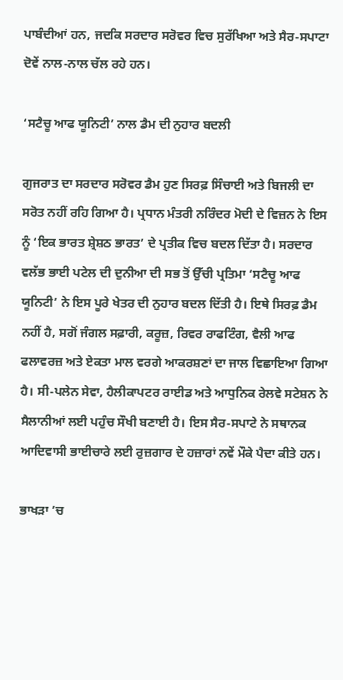ਪਾਬੰਦੀਆਂ ਹਨ, ਜਦਕਿ ਸਰਦਾਰ ਸਰੋਵਰ ਵਿਚ ਸੁਰੱਖਿਆ ਅਤੇ ਸੈਰ-ਸਪਾਟਾ ਦੋਵੇਂ ਨਾਲ-ਨਾਲ ਚੱਲ ਰਹੇ ਹਨ।

‘ਸਟੈਚੂ ਆਫ ਯੂਨਿਟੀ’ ਨਾਲ ਡੈਮ ਦੀ ਨੁਹਾਰ ਬਦਲੀ

ਗੁਜਰਾਤ ਦਾ ਸਰਦਾਰ ਸਰੋਵਰ ਡੈਮ ਹੁਣ ਸਿਰਫ਼ ਸਿੰਚਾਈ ਅਤੇ ਬਿਜਲੀ ਦਾ ਸਰੋਤ ਨਹੀਂ ਰਹਿ ਗਿਆ ਹੈ। ਪ੍ਰਧਾਨ ਮੰਤਰੀ ਨਰਿੰਦਰ ਮੋਦੀ ਦੇ ਵਿਜ਼ਨ ਨੇ ਇਸ ਨੂੰ ‘ਇਕ ਭਾਰਤ ਸ਼੍ਰੇਸ਼ਠ ਭਾਰਤ’ ਦੇ ਪ੍ਰਤੀਕ ਵਿਚ ਬਦਲ ਦਿੱਤਾ ਹੈ। ਸਰਦਾਰ ਵਲੱਭ ਭਾਈ ਪਟੇਲ ਦੀ ਦੁਨੀਆ ਦੀ ਸਭ ਤੋਂ ਉੱਚੀ ਪ੍ਰਤਿਮਾ ‘ਸਟੈਚੂ ਆਫ ਯੂਨਿਟੀ’ ਨੇ ਇਸ ਪੂਰੇ ਖੇਤਰ ਦੀ ਨੁਹਾਰ ਬਦਲ ਦਿੱਤੀ ਹੈ। ਇਥੇ ਸਿਰਫ਼ ਡੈਮ ਨਹੀਂ ਹੈ, ਸਗੋਂ ਜੰਗਲ ਸਫ਼ਾਰੀ, ਕਰੂਜ਼, ਰਿਵਰ ਰਾਫਟਿੰਗ, ਵੈਲੀ ਆਫ ਫਲਾਵਰਜ਼ ਅਤੇ ਏਕਤਾ ਮਾਲ ਵਰਗੇ ਆਕਰਸ਼ਣਾਂ ਦਾ ਜਾਲ ਵਿਛਾਇਆ ਗਿਆ ਹੈ। ਸੀ-ਪਲੇਨ ਸੇਵਾ, ਹੈਲੀਕਾਪਟਰ ਰਾਈਡ ਅਤੇ ਆਧੁਨਿਕ ਰੇਲਵੇ ਸਟੇਸ਼ਨ ਨੇ ਸੈਲਾਨੀਆਂ ਲਈ ਪਹੁੰਚ ਸੌਖੀ ਬਣਾਈ ਹੈ। ਇਸ ਸੈਰ-ਸਪਾਟੇ ਨੇ ਸਥਾਨਕ ਆਦਿਵਾਸੀ ਭਾਈਚਾਰੇ ਲਈ ਰੁਜ਼ਗਾਰ ਦੇ ਹਜ਼ਾਰਾਂ ਨਵੇਂ ਮੌਕੇ ਪੈਦਾ ਕੀਤੇ ਹਨ।

ਭਾਖੜਾ ’ਚ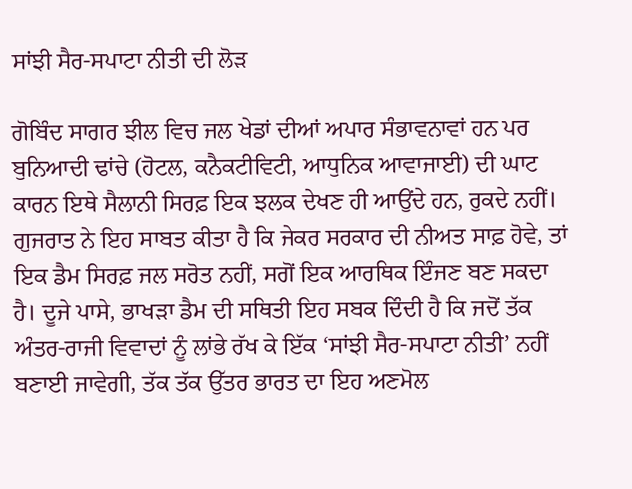ਸਾਂਝੀ ਸੈਰ-ਸਪਾਟਾ ਨੀਤੀ ਦੀ ਲੋੜ

ਗੋਬਿੰਦ ਸਾਗਰ ਝੀਲ ਵਿਚ ਜਲ ਖੇਡਾਂ ਦੀਆਂ ਅਪਾਰ ਸੰਭਾਵਨਾਵਾਂ ਹਨ ਪਰ ਬੁਨਿਆਦੀ ਢਾਂਚੇ (ਹੋਟਲ, ਕਨੈਕਟੀਵਿਟੀ, ਆਧੁਨਿਕ ਆਵਾਜਾਈ) ਦੀ ਘਾਟ ਕਾਰਨ ਇਥੇ ਸੈਲਾਨੀ ਸਿਰਫ਼ ਇਕ ਝਲਕ ਦੇਖਣ ਹੀ ਆਉਂਦੇ ਹਨ, ਰੁਕਦੇ ਨਹੀਂ। ਗੁਜਰਾਤ ਨੇ ਇਹ ਸਾਬਤ ਕੀਤਾ ਹੈ ਕਿ ਜੇਕਰ ਸਰਕਾਰ ਦੀ ਨੀਅਤ ਸਾਫ਼ ਹੋਵੇ, ਤਾਂ ਇਕ ਡੈਮ ਸਿਰਫ਼ ਜਲ ਸਰੋਤ ਨਹੀਂ, ਸਗੋਂ ਇਕ ਆਰਥਿਕ ਇੰਜਣ ਬਣ ਸਕਦਾ ਹੈ। ਦੂਜੇ ਪਾਸੇ, ਭਾਖੜਾ ਡੈਮ ਦੀ ਸਥਿਤੀ ਇਹ ਸਬਕ ਦਿੰਦੀ ਹੈ ਕਿ ਜਦੋਂ ਤੱਕ ਅੰਤਰ-ਰਾਜੀ ਵਿਵਾਦਾਂ ਨੂੰ ਲਾਂਭੇ ਰੱਖ ਕੇ ਇੱਕ ‘ਸਾਂਝੀ ਸੈਰ-ਸਪਾਟਾ ਨੀਤੀ’ ਨਹੀਂ ਬਣਾਈ ਜਾਵੇਗੀ, ਤੱਕ ਤੱਕ ਉੱਤਰ ਭਾਰਤ ਦਾ ਇਹ ਅਣਮੋਲ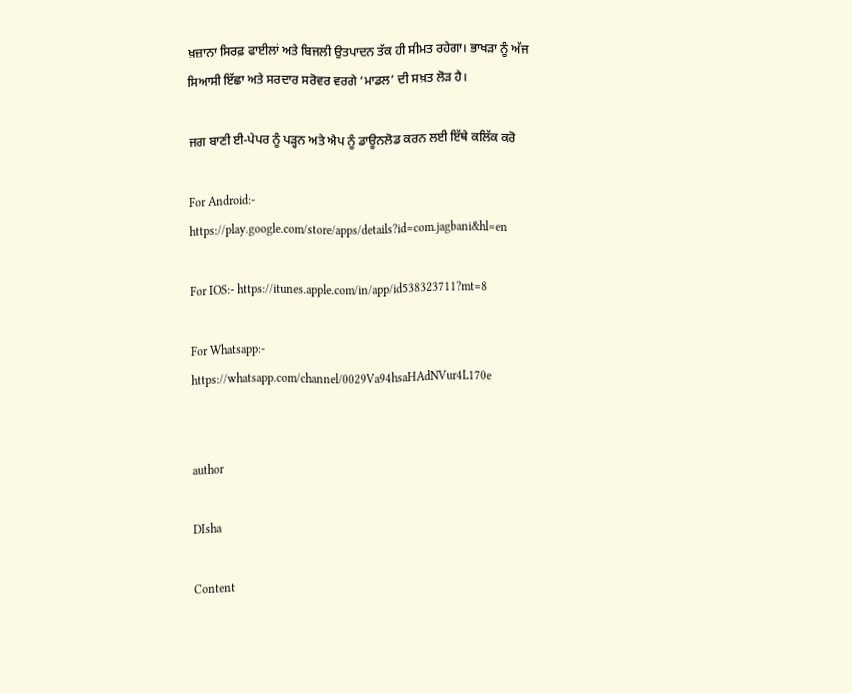ਖ਼ਜ਼ਾਨਾ ਸਿਰਫ਼ ਫਾਈਲਾਂ ਅਤੇ ਬਿਜਲੀ ਉਤਪਾਦਨ ਤੱਕ ਹੀ ਸੀਮਤ ਰਹੇਗਾ। ਭਾਖੜਾ ਨੂੰ ਅੱਜ ਸਿਆਸੀ ਇੱਛਾ ਅਤੇ ਸਰਦਾਰ ਸਰੋਵਰ ਵਰਗੇ ‘ਮਾਡਲ’ ਦੀ ਸਖ਼ਤ ਲੋੜ ਹੈ।

ਜਗ ਬਾਣੀ ਈ-ਪੇਪਰ ਨੂੰ ਪੜ੍ਹਨ ਅਤੇ ਐਪ ਨੂੰ ਡਾਊਨਲੋਡ ਕਰਨ ਲਈ ਇੱਥੇ ਕਲਿੱਕ ਕਰੋ

For Android:- https://play.google.com/store/apps/details?id=com.jagbani&hl=en

For IOS:- https://itunes.apple.com/in/app/id538323711?mt=8

For Whatsapp:- https://whatsapp.com/channel/0029Va94hsaHAdNVur4L170e


author

DIsha

Content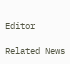Editor

Related News